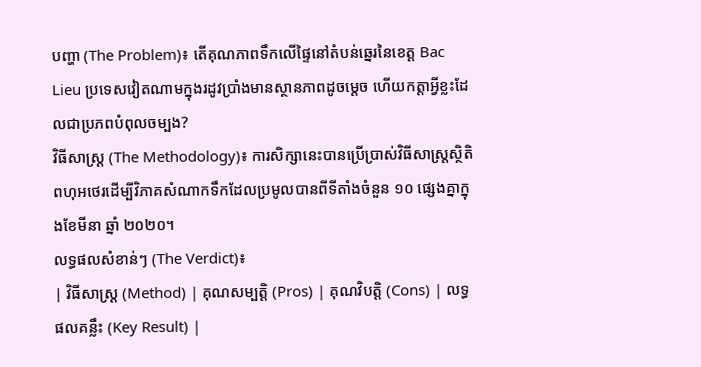បញ្ហា (The Problem)៖ តើគុណភាពទឹកលើផ្ទៃនៅតំបន់ឆ្នេរនៃខេត្ត Bac Lieu ប្រទេសវៀតណាមក្នុងរដូវប្រាំងមានស្ថានភាពដូចម្តេច ហើយកត្តាអ្វីខ្លះដែលជាប្រភពបំពុលចម្បង?
វិធីសាស្ត្រ (The Methodology)៖ ការសិក្សានេះបានប្រើប្រាស់វិធីសាស្ត្រស្ថិតិពហុអថេរដើម្បីវិភាគសំណាកទឹកដែលប្រមូលបានពីទីតាំងចំនួន ១០ ផ្សេងគ្នាក្នុងខែមីនា ឆ្នាំ ២០២០។
លទ្ធផលសំខាន់ៗ (The Verdict)៖
| វិធីសាស្ត្រ (Method) | គុណសម្បត្តិ (Pros) | គុណវិបត្តិ (Cons) | លទ្ធផលគន្លឹះ (Key Result) |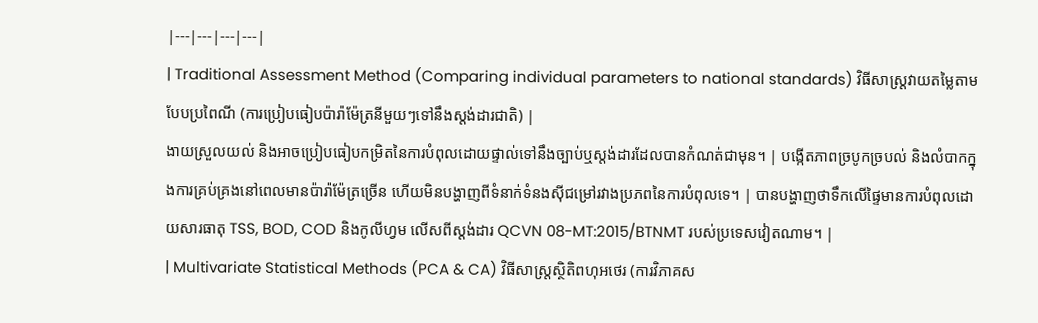|---|---|---|---|
| Traditional Assessment Method (Comparing individual parameters to national standards) វិធីសាស្ត្រវាយតម្លៃតាមបែបប្រពៃណី (ការប្រៀបធៀបប៉ារ៉ាម៉ែត្រនីមួយៗទៅនឹងស្តង់ដារជាតិ) |
ងាយស្រួលយល់ និងអាចប្រៀបធៀបកម្រិតនៃការបំពុលដោយផ្ទាល់ទៅនឹងច្បាប់ឬស្តង់ដារដែលបានកំណត់ជាមុន។ | បង្កើតភាពច្របូកច្របល់ និងលំបាកក្នុងការគ្រប់គ្រងនៅពេលមានប៉ារ៉ាម៉ែត្រច្រើន ហើយមិនបង្ហាញពីទំនាក់ទំនងស៊ីជម្រៅរវាងប្រភពនៃការបំពុលទេ។ | បានបង្ហាញថាទឹកលើផ្ទៃមានការបំពុលដោយសារធាតុ TSS, BOD, COD និងកូលីហ្វម លើសពីស្តង់ដារ QCVN 08-MT:2015/BTNMT របស់ប្រទេសវៀតណាម។ |
| Multivariate Statistical Methods (PCA & CA) វិធីសាស្ត្រស្ថិតិពហុអថេរ (ការវិភាគស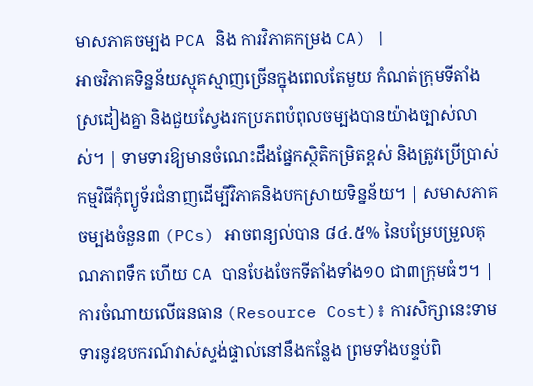មាសភាគចម្បង PCA និង ការវិភាគកម្រង CA) |
អាចវិភាគទិន្នន័យស្មុគស្មាញច្រើនក្នុងពេលតែមួយ កំណត់ក្រុមទីតាំងស្រដៀងគ្នា និងជួយស្វែងរកប្រភពបំពុលចម្បងបានយ៉ាងច្បាស់លាស់។ | ទាមទារឱ្យមានចំណេះដឹងផ្នែកស្ថិតិកម្រិតខ្ពស់ និងត្រូវប្រើប្រាស់កម្មវិធីកុំព្យូទ័រជំនាញដើម្បីវិភាគនិងបកស្រាយទិន្នន័យ។ | សមាសភាគចម្បងចំនួន៣ (PCs) អាចពន្យល់បាន ៨៤.៥% នៃបម្រែបម្រួលគុណភាពទឹក ហើយ CA បានបែងចែកទីតាំងទាំង១០ ជា៣ក្រុមធំៗ។ |
ការចំណាយលើធនធាន (Resource Cost)៖ ការសិក្សានេះទាមទារនូវឧបករណ៍វាស់ស្ទង់ផ្ទាល់នៅនឹងកន្លែង ព្រមទាំងបន្ទប់ពិ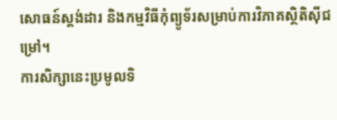សោធន៍ស្តង់ដារ និងកម្មវិធីកុំព្យូទ័រសម្រាប់ការវិភាគស្ថិតិស៊ីជម្រៅ។
ការសិក្សានេះប្រមូលទិ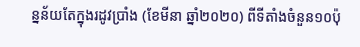ន្នន័យតែក្នុងរដូវប្រាំង (ខែមីនា ឆ្នាំ២០២០) ពីទីតាំងចំនួន១០ប៉ុ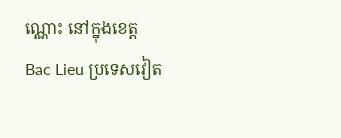ណ្ណោះ នៅក្នុងខេត្ត Bac Lieu ប្រទេសវៀត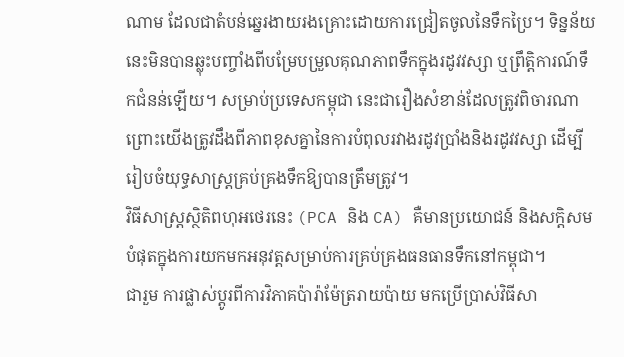ណាម ដែលជាតំបន់ឆ្នេរងាយរងគ្រោះដោយការជ្រៀតចូលនៃទឹកប្រៃ។ ទិន្នន័យនេះមិនបានឆ្លុះបញ្ចាំងពីបម្រែបម្រួលគុណភាពទឹកក្នុងរដូវវស្សា ឬព្រឹត្តិការណ៍ទឹកជំនន់ឡើយ។ សម្រាប់ប្រទេសកម្ពុជា នេះជារឿងសំខាន់ដែលត្រូវពិចារណា ព្រោះយើងត្រូវដឹងពីភាពខុសគ្នានៃការបំពុលរវាងរដូវប្រាំងនិងរដូវវស្សា ដើម្បីរៀបចំយុទ្ធសាស្ត្រគ្រប់គ្រងទឹកឱ្យបានត្រឹមត្រូវ។
វិធីសាស្ត្រស្ថិតិពហុអថេរនេះ (PCA និង CA) គឺមានប្រយោជន៍ និងសក្តិសមបំផុតក្នុងការយកមកអនុវត្តសម្រាប់ការគ្រប់គ្រងធនធានទឹកនៅកម្ពុជា។
ជារួម ការផ្លាស់ប្តូរពីការវិភាគប៉ារ៉ាម៉ែត្ររាយប៉ាយ មកប្រើប្រាស់វិធីសា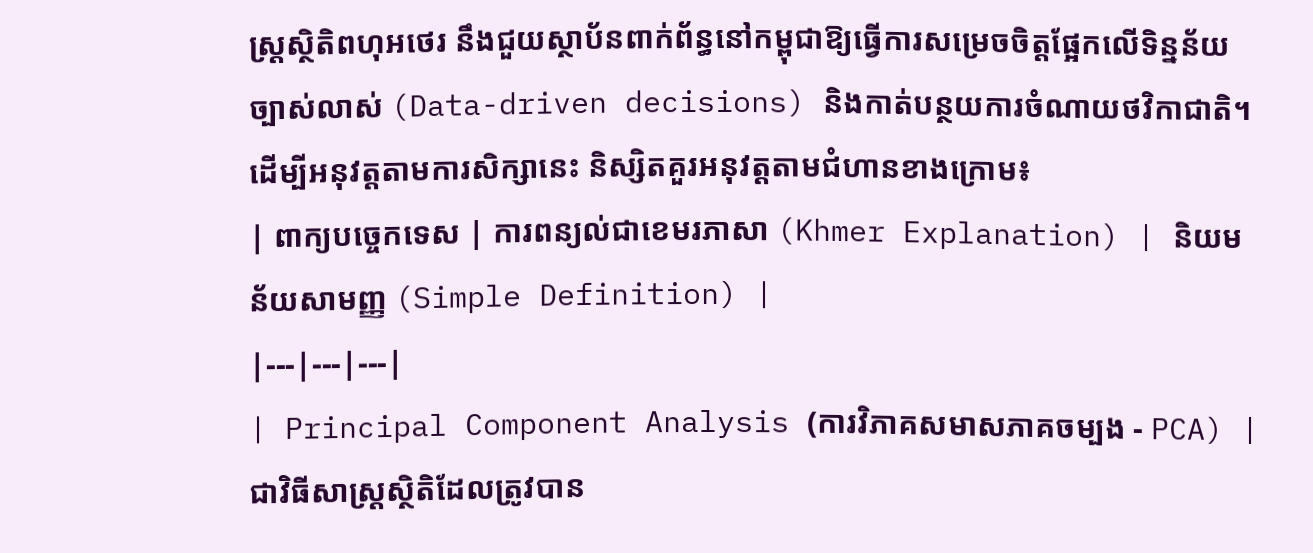ស្ត្រស្ថិតិពហុអថេរ នឹងជួយស្ថាប័នពាក់ព័ន្ធនៅកម្ពុជាឱ្យធ្វើការសម្រេចចិត្តផ្អែកលើទិន្នន័យច្បាស់លាស់ (Data-driven decisions) និងកាត់បន្ថយការចំណាយថវិកាជាតិ។
ដើម្បីអនុវត្តតាមការសិក្សានេះ និស្សិតគួរអនុវត្តតាមជំហានខាងក្រោម៖
| ពាក្យបច្ចេកទេស | ការពន្យល់ជាខេមរភាសា (Khmer Explanation) | និយមន័យសាមញ្ញ (Simple Definition) |
|---|---|---|
| Principal Component Analysis (ការវិភាគសមាសភាគចម្បង - PCA) | ជាវិធីសាស្ត្រស្ថិតិដែលត្រូវបាន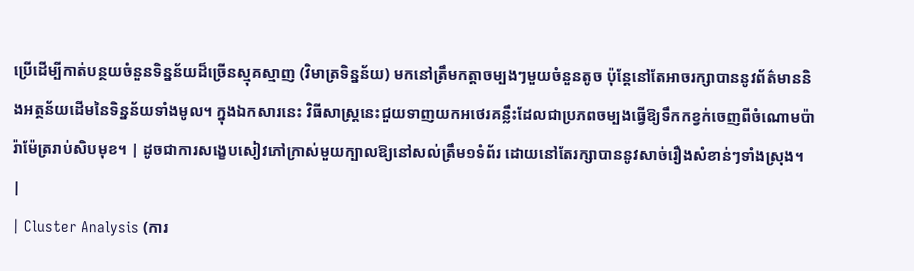ប្រើដើម្បីកាត់បន្ថយចំនួនទិន្នន័យដ៏ច្រើនស្មុគស្មាញ (វិមាត្រទិន្នន័យ) មកនៅត្រឹមកត្តាចម្បងៗមួយចំនួនតូច ប៉ុន្តែនៅតែអាចរក្សាបាននូវព័ត៌មាននិងអត្ថន័យដើមនៃទិន្នន័យទាំងមូល។ ក្នុងឯកសារនេះ វិធីសាស្រ្តនេះជួយទាញយកអថេរគន្លឹះដែលជាប្រភពចម្បងធ្វើឱ្យទឹកកខ្វក់ចេញពីចំណោមប៉ារ៉ាម៉ែត្ររាប់សិបមុខ។ | ដូចជាការសង្ខេបសៀវភៅក្រាស់មួយក្បាលឱ្យនៅសល់ត្រឹម១ទំព័រ ដោយនៅតែរក្សាបាននូវសាច់រឿងសំខាន់ៗទាំងស្រុង។ |
| Cluster Analysis (ការ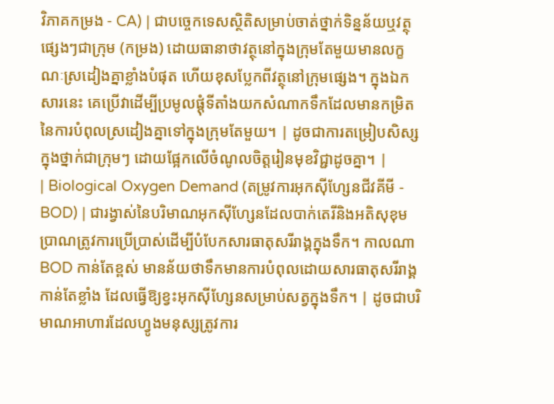វិភាគកម្រង - CA) | ជាបច្ចេកទេសស្ថិតិសម្រាប់ចាត់ថ្នាក់ទិន្នន័យឬវត្ថុផ្សេងៗជាក្រុម (កម្រង) ដោយធានាថាវត្ថុនៅក្នុងក្រុមតែមួយមានលក្ខណៈស្រដៀងគ្នាខ្លាំងបំផុត ហើយខុសប្លែកពីវត្ថុនៅក្រុមផ្សេង។ ក្នុងឯកសារនេះ គេប្រើវាដើម្បីប្រមូលផ្តុំទីតាំងយកសំណាកទឹកដែលមានកម្រិតនៃការបំពុលស្រដៀងគ្នាទៅក្នុងក្រុមតែមួយ។ | ដូចជាការតម្រៀបសិស្សក្នុងថ្នាក់ជាក្រុមៗ ដោយផ្អែកលើចំណូលចិត្តរៀនមុខវិជ្ជាដូចគ្នា។ |
| Biological Oxygen Demand (តម្រូវការអុកស៊ីហ្សែនជីវគីមី - BOD) | ជារង្វាស់នៃបរិមាណអុកស៊ីហ្សែនដែលបាក់តេរីនិងអតិសុខុមប្រាណត្រូវការប្រើប្រាស់ដើម្បីបំបែកសារធាតុសរីរាង្គក្នុងទឹក។ កាលណា BOD កាន់តែខ្ពស់ មានន័យថាទឹកមានការបំពុលដោយសារធាតុសរីរាង្គកាន់តែខ្លាំង ដែលធ្វើឱ្យខ្វះអុកស៊ីហ្សែនសម្រាប់សត្វក្នុងទឹក។ | ដូចជាបរិមាណអាហារដែលហ្វូងមនុស្សត្រូវការ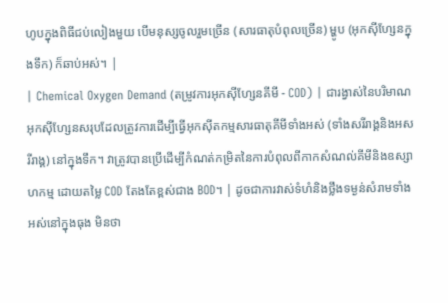ហូបក្នុងពិធីជប់លៀងមួយ បើមនុស្សចូលរួមច្រើន (សារធាតុបំពុលច្រើន) ម្ហូប (អុកស៊ីហ្សែនក្នុងទឹក) ក៏ឆាប់អស់។ |
| Chemical Oxygen Demand (តម្រូវការអុកស៊ីហ្សែនគីមី - COD) | ជារង្វាស់នៃបរិមាណអុកស៊ីហ្សែនសរុបដែលត្រូវការដើម្បីធ្វើអុកស៊ីតកម្មសារធាតុគីមីទាំងអស់ (ទាំងសរីរាង្គនិងអសរីរាង្គ) នៅក្នុងទឹក។ វាត្រូវបានប្រើដើម្បីកំណត់កម្រិតនៃការបំពុលពីកាកសំណល់គីមីនិងឧស្សាហកម្ម ដោយតម្លៃ COD តែងតែខ្ពស់ជាង BOD។ | ដូចជាការវាស់ទំហំនិងថ្លឹងទម្ងន់សំរាមទាំងអស់នៅក្នុងធុង មិនថា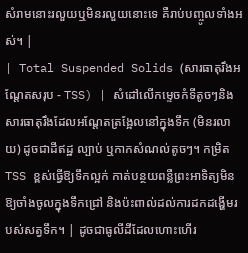សំរាមនោះរលួយឬមិនរលួយនោះទេ គឺរាប់បញ្ចូលទាំងអស់។ |
| Total Suspended Solids (សារធាតុរឹងអណ្តែតសរុប - TSS) | សំដៅលើកម្ទេចកំទីតូចៗនិងសារធាតុរឹងដែលអណ្តែតត្រង្អែលនៅក្នុងទឹក (មិនរលាយ) ដូចជាដីឥដ្ឋ ល្បាប់ ឬកាកសំណល់តូចៗ។ កម្រិត TSS ខ្ពស់ធ្វើឱ្យទឹកល្អក់ កាត់បន្ថយពន្លឺព្រះអាទិត្យមិនឱ្យចាំងចូលក្នុងទឹកជ្រៅ និងប៉ះពាល់ដល់ការដកដង្ហើមរបស់សត្វទឹក។ | ដូចជាធូលីដីដែលហោះហើរ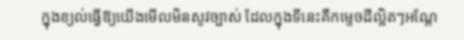ក្នុងខ្យល់ធ្វើឱ្យយើងមើលមិនសូវច្បាស់ ដែលក្នុងទីនេះគឺកម្ទេចដីល្អិតៗអណ្តែ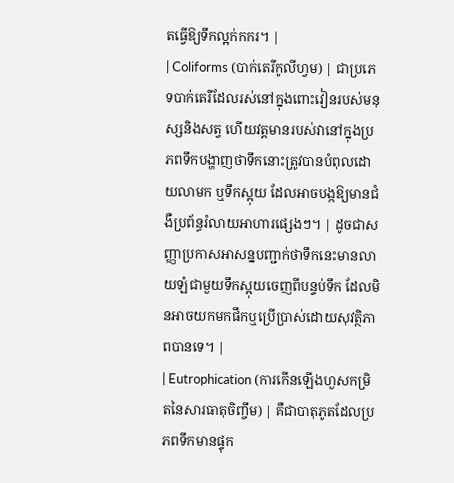តធ្វើឱ្យទឹកល្អក់កករ។ |
| Coliforms (បាក់តេរីកូលីហ្វម) | ជាប្រភេទបាក់តេរីដែលរស់នៅក្នុងពោះវៀនរបស់មនុស្សនិងសត្វ ហើយវត្តមានរបស់វានៅក្នុងប្រភពទឹកបង្ហាញថាទឹកនោះត្រូវបានបំពុលដោយលាមក ឬទឹកស្អុយ ដែលអាចបង្កឱ្យមានជំងឺប្រព័ន្ធរំលាយអាហារផ្សេងៗ។ | ដូចជាសញ្ញាប្រកាសអាសន្នបញ្ជាក់ថាទឹកនេះមានលាយឡំជាមួយទឹកស្អុយចេញពីបន្ទប់ទឹក ដែលមិនអាចយកមកផឹកឬប្រើប្រាស់ដោយសុវត្ថិភាពបានទេ។ |
| Eutrophication (ការកើនឡើងហួសកម្រិតនៃសារធាតុចិញ្ចឹម) | គឺជាបាតុភូតដែលប្រភពទឹកមានផ្ទុក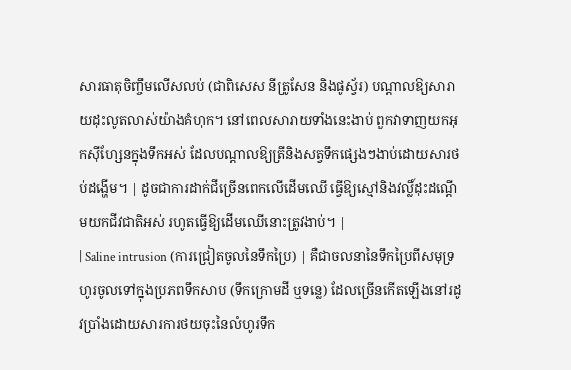សារធាតុចិញ្ចឹមលើសលប់ (ជាពិសេស នីត្រូសែន និងផូស្វ័រ) បណ្តាលឱ្យសារាយដុះលូតលាស់យ៉ាងគំហុក។ នៅពេលសារាយទាំងនេះងាប់ ពួកវាទាញយកអុកស៊ីហ្សែនក្នុងទឹកអស់ ដែលបណ្តាលឱ្យត្រីនិងសត្វទឹកផ្សេងៗងាប់ដោយសារថប់ដង្ហើម។ | ដូចជាការដាក់ជីច្រើនពេកលើដើមឈើ ធ្វើឱ្យស្មៅនិងវល្លិ៍ដុះដណ្តើមយកជីវជាតិអស់ រហូតធ្វើឱ្យដើមឈើនោះត្រូវងាប់។ |
| Saline intrusion (ការជ្រៀតចូលនៃទឹកប្រៃ) | គឺជាចលនានៃទឹកប្រៃពីសមុទ្រហូរចូលទៅក្នុងប្រភពទឹកសាប (ទឹកក្រោមដី ឬទន្លេ) ដែលច្រើនកើតឡើងនៅរដូវប្រាំងដោយសារការថយចុះនៃលំហូរទឹក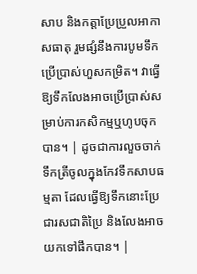សាប និងកត្តាប្រែប្រួលអាកាសធាតុ រួមផ្សំនឹងការបូមទឹកប្រើប្រាស់ហួសកម្រិត។ វាធ្វើឱ្យទឹកលែងអាចប្រើប្រាស់សម្រាប់ការកសិកម្មឬហូបចុកបាន។ | ដូចជាការលួចចាក់ទឹកត្រីចូលក្នុងកែវទឹកសាបធម្មតា ដែលធ្វើឱ្យទឹកនោះប្រែជារសជាតិប្រៃ និងលែងអាចយកទៅផឹកបាន។ |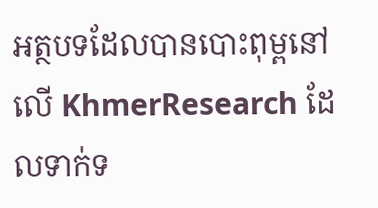អត្ថបទដែលបានបោះពុម្ពនៅលើ KhmerResearch ដែលទាក់ទ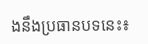ងនឹងប្រធានបទនេះ៖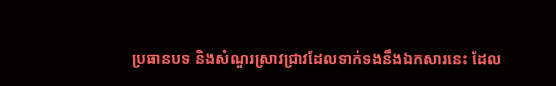ប្រធានបទ និងសំណួរស្រាវជ្រាវដែលទាក់ទងនឹងឯកសារនេះ ដែល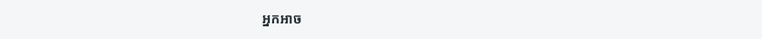អ្នកអាច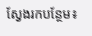ស្វែងរកបន្ថែម៖